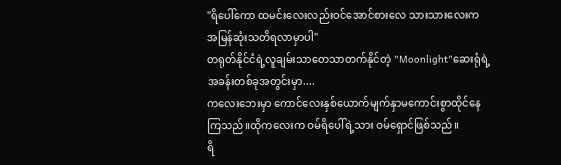"ရိပေါ်ကော ထမင်းလေးလည်းဝင်အောင်စားလေ သားသားလေးကအမြန်ဆုံးသတိရလာမှာပါ"
တရုတ်နိုင်ငံရဲ့လူချမ်းသာတေသာတက်နိုင်တဲ့ "Moonlight"ဆေးရုံရဲ့အခန်းတစ်ခုအတွင်းမှာ....
ကလေးဘေးမှာ ကောင်လေးနှစ်ယောက်မျက်နှာမကောင်းစွာထိုင်နေကြသည်။ထိုကလေးက ဝမ်ရိပေါ်ရဲ့သား ဝမ်ရှောင်ဖြစ်သည်။
ရိ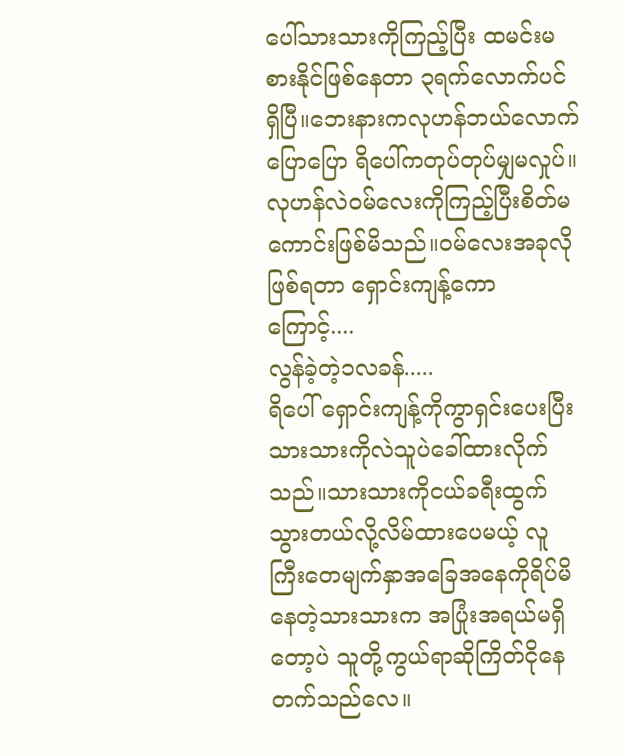ပေါ်သားသားကိုကြည့်ပြီး ထမင်းမစားနိုင်ဖြစ်နေတာ ၃ရက်လောက်ပင်ရှိပြီ။ဘေးနားကလုဟန်ဘယ်လောက်ပြောပြော ရိပေါ်ကတုပ်တုပ်မျှမလှုပ်။လုဟန်လဲဝမ်လေးကိုကြည့်ပြီးစိတ်မကောင်းဖြစ်မိသည်။ဝမ်လေးအခုလိုဖြစ်ရတာ ရှောင်းကျန့်ကောကြောင့်....
လွန်ခဲ့တဲ့၁လခန်.....
ရိပေါ် ရှောင်းကျန့်ကိုကွာရှင်းပေးပြီး သားသားကိုလဲသူပဲခေါ်ထားလိုက်သည်။သားသားကိုငယ်ခရီးထွက်သွားတယ်လို့လိမ်ထားပေမယ့် လူကြီးတေမျက်နှာအခြေအနေကိုရိပ်မိနေတဲ့သားသားက အပြုံးအရယ်မရှိတော့ပဲ သူတို့ကွယ်ရာဆိုကြိတ်ငိုနေတက်သည်လေ။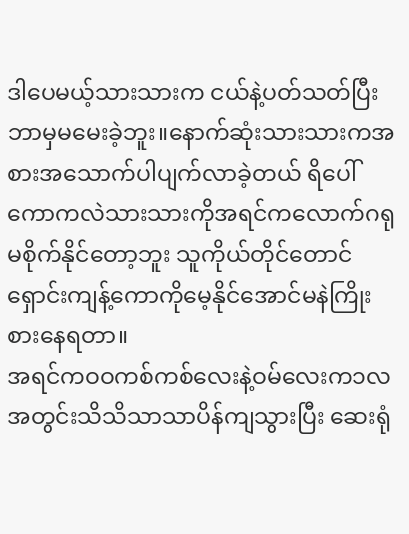ဒါပေမယ့်သားသားက ငယ်နဲ့ပတ်သတ်ပြီးဘာမှမမေးခဲ့ဘူး။နောက်ဆုံးသားသားကအစားအသောက်ပါပျက်လာခဲ့တယ် ရိပေါ်ကောကလဲသားသားကိုအရင်ကလောက်ဂရုမစိုက်နိုင်တော့ဘူး သူကိုယ်တိုင်တောင် ရှောင်းကျန့်ကောကိုမေ့နိုင်အောင်မနဲကြိုးစားနေရတာ။
အရင်ကဝဝကစ်ကစ်လေးနဲ့ဝမ်လေးက၁လအတွင်းသိသိသာသာပိန်ကျသွားပြီး ဆေးရုံ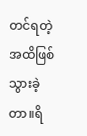တင်ရတဲ့အထိဖြစ်သွားခဲ့တာ။ရိ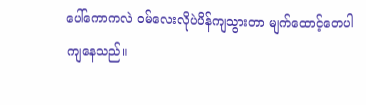ပေါ်ကောကလဲ ဝမ်လေးလိုပဲပိန်ကျသွားတာ မျက်ထောင့်တေပါကျနေသည်။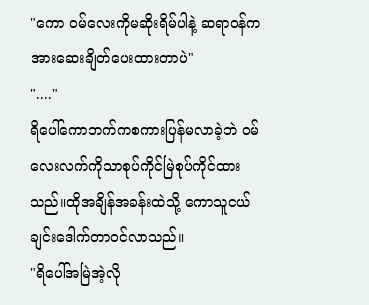"ကော ဝမ်လေးကိုမဆိုးရိမ်ပါနဲ့ ဆရာဝန်ကအားဆေးချိတ်ပေးထားတာပဲ"
"...."
ရိပေါ်ကောဘက်ကစကားပြန်မလာခဲ့ဘဲ ဝမ်လေးလက်ကိုသာစုပ်ကိုင်မြဲစုပ်ကိုင်ထားသည်။ထိုအချိန်အခန်းထဲသို့ ကောသူငယ်ချင်းဒေါက်တာဝင်လာသည်။
"ရိပေါ်အမြဲအဲ့လို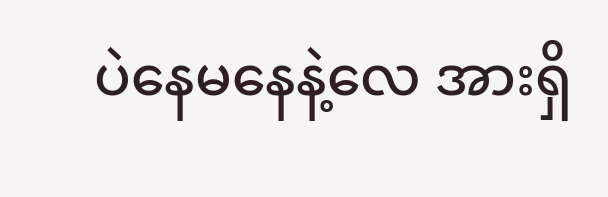ပဲနေမနေနဲ့လေ အားရှိ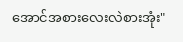အောင်အစားလေးလဲစားအုံး"